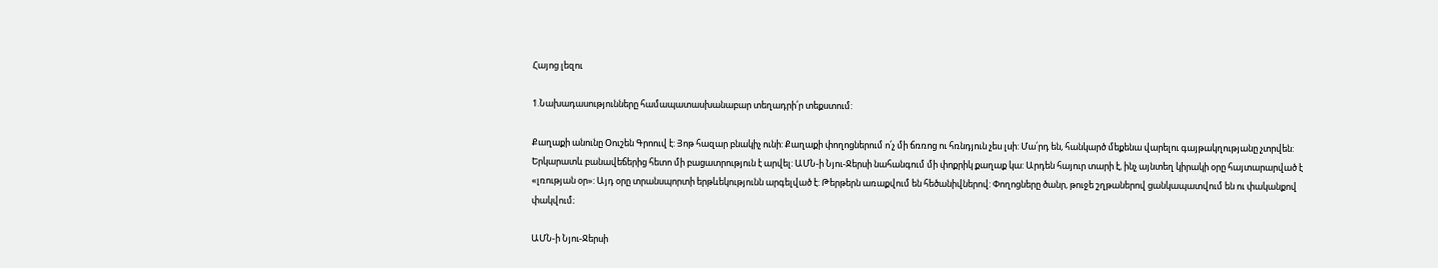Հայոց լեզու

1.Նախադասությունները համապատասխանաբար տեղադրի՛ր տեքստում:

Քաղաքի անունը Օուշեն Գրոուվ է: Յոթ հազար բնակիչ ունի: Քաղաքի փողոցներում ո՛չ մի ճռռոց ու հռնդյուն չես լսի: Մա՛րդ են, հանկարծ մեքենա վարելու գայթակղությանը չտրվեն: Երկարատև բանավեճերից հետո մի բացատրություն է արվել: ԱՄՆ-ի Նյու-Ջերսի նահանգում մի փոքրիկ քաղաք կա: Արդեն հայուր տարի է, ինչ այնտեղ կիրակի օրը հայտարարված է «լռության օր»: Այդ օրը տրանսպորտի երթևեկությունն արգելված է: Թերթերն առաքվում են հեծանիվներով: Փողոցները ծանր, թուջե շղթաներով ցանկապատվում են ու փականքով փակվում։

ԱՄՆ-ի Նյու-Ջերսի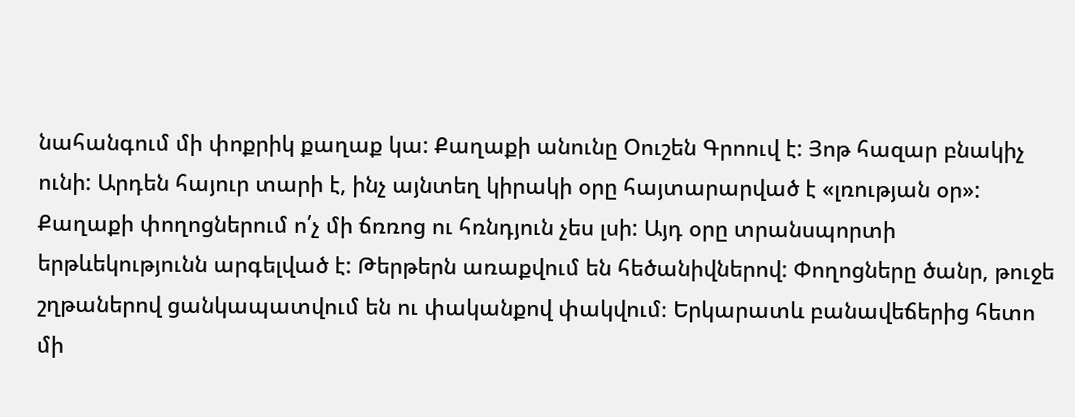նահանգում մի փոքրիկ քաղաք կա: Քաղաքի անունը Օուշեն Գրոուվ է: Յոթ հազար բնակիչ ունի: Արդեն հայուր տարի է, ինչ այնտեղ կիրակի օրը հայտարարված է «լռության օր»: Քաղաքի փողոցներում ո՛չ մի ճռռոց ու հռնդյուն չես լսի: Այդ օրը տրանսպորտի երթևեկությունն արգելված է: Թերթերն առաքվում են հեծանիվներով: Փողոցները ծանր, թուջե շղթաներով ցանկապատվում են ու փականքով փակվում։ Երկարատև բանավեճերից հետո մի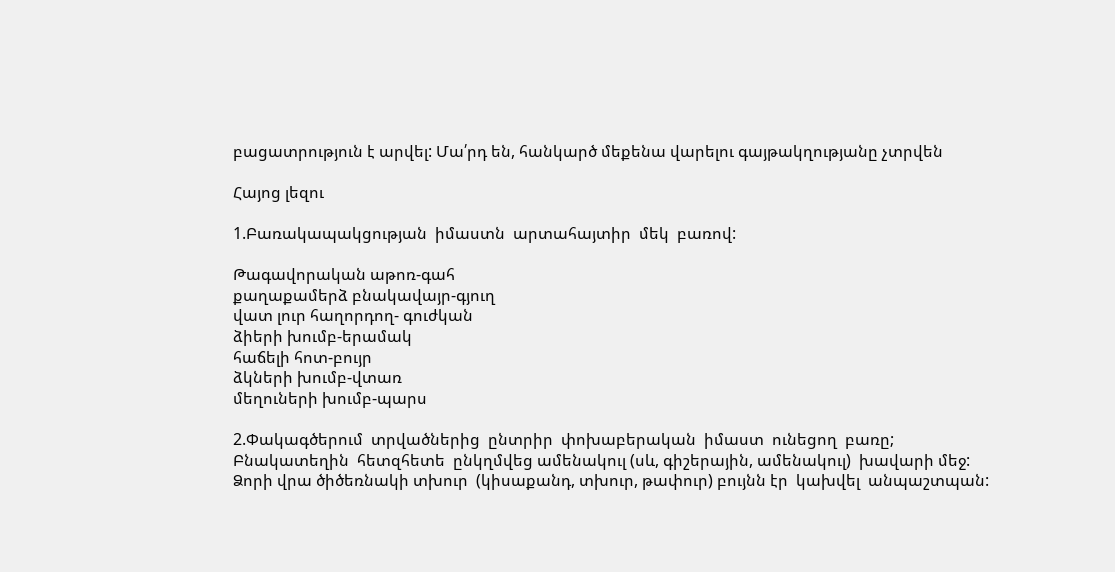բացատրություն է արվել: Մա՛րդ են, հանկարծ մեքենա վարելու գայթակղությանը չտրվեն

Հայոց լեզու

1.Բառակապակցության  իմաստն  արտահայտիր  մեկ  բառով:

Թագավորական աթոռ-գահ
քաղաքամերձ բնակավայր-գյուղ
վատ լուր հաղորդող- գուժկան
ձիերի խումբ-երամակ
հաճելի հոտ-բույր
ձկների խումբ-վտառ
մեղուների խումբ-պարս

2.Փակագծերում  տրվածներից  ընտրիր  փոխաբերական  իմաստ  ունեցող  բառը;
Բնակատեղին  հետզհետե  ընկղմվեց ամենակուլ (սև, գիշերային, ամենակուլ)  խավարի մեջ:
Ձորի վրա ծիծեռնակի տխուր  (կիսաքանդ, տխուր, թափուր) բույնն էր  կախվել  անպաշտպան: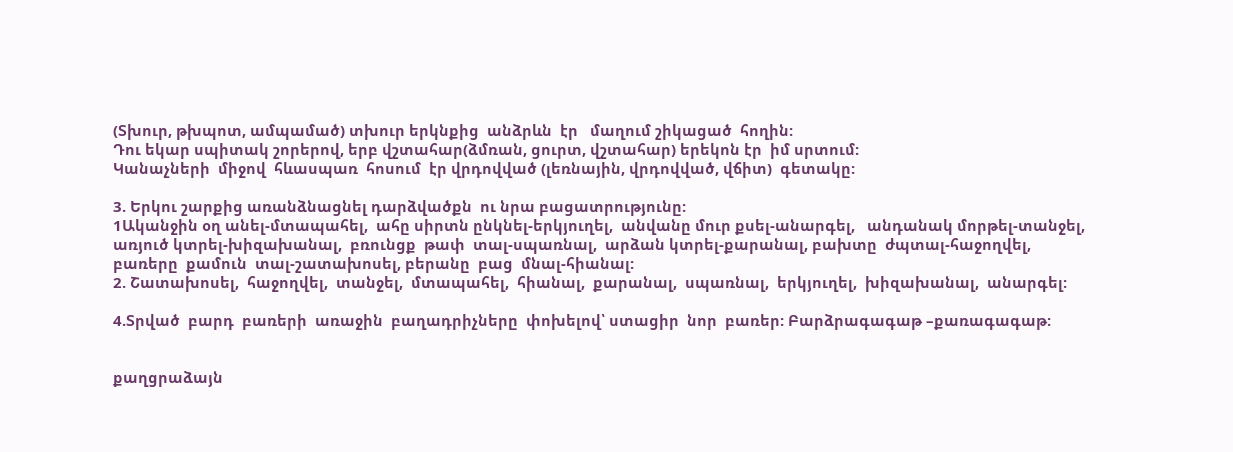(Տխուր, թխպոտ, ամպամած) տխուր երկնքից  անձրևն  էր   մաղում շիկացած  հողին:
Դու եկար սպիտակ շորերով, երբ վշտահար(ձմռան, ցուրտ, վշտահար) երեկոն էր  իմ սրտում:
Կանաչների  միջով  հևասպառ  հոսում  էր վրդովված (լեռնային, վրդովված, վճիտ)  գետակը:

3. Երկու շարքից առանձնացնել դարձվածքն  ու նրա բացատրությունը:
1Ականջին օղ անել-մտապահել,  ահը սիրտն ընկնել-երկյուղել,  անվանը մուր քսել-անարգել,   անդանակ մորթել-տանջել,  առյուծ կտրել-խիզախանալ,  բռունցք  թափ  տալ-սպառնալ,  արձան կտրել-քարանալ, բախտը  ժպտալ-հաջողվել, բառերը  քամուն  տալ-շատախոսել, բերանը  բաց  մնալ-հիանալ:
2. Շատախոսել,  հաջողվել,  տանջել,  մտապահել,  հիանալ,  քարանալ,  սպառնալ,  երկյուղել,  խիզախանալ,  անարգել:

4.Տրված  բարդ  բառերի  առաջին  բաղադրիչները  փոխելով՝ ստացիր  նոր  բառեր: Բարձրագագաթ –քառագագաթ:


քաղցրաձայն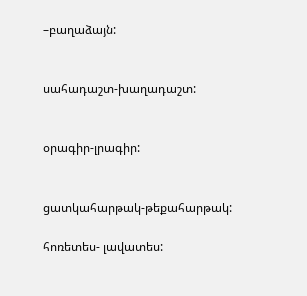–բաղաձայն:


սահադաշտ-խաղադաշտ:


օրագիր-լրագիր:


ցատկահարթակ-թեքահարթակ:

հոռետես- լավատես: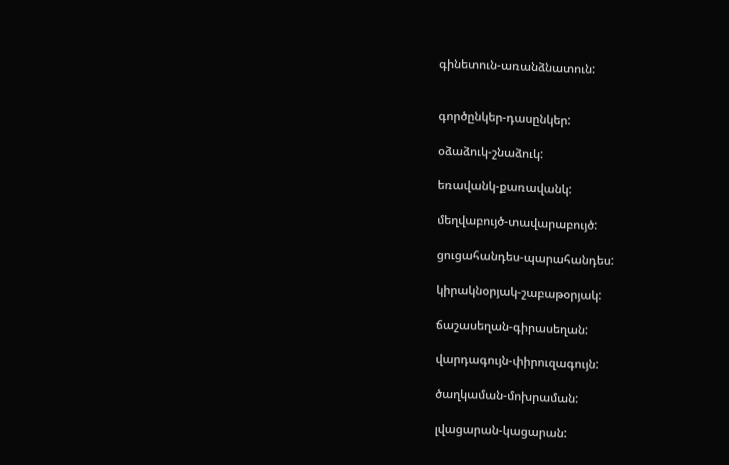գինետուն-առանձնատուն:


գործընկեր-դասընկեր:

օձաձուկ-շնաձուկ:

եռավանկ-քառավանկ:

մեղվաբույծ-տավարաբույծ:

ցուցահանդես-պարահանդես:

կիրակնօրյակ-շաբաթօրյակ:

ճաշասեղան-գիրասեղան:

վարդագույն-փիրուզագույն:

ծաղկաման-մոխրաման:

լվացարան-կացարան: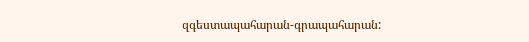զգեստապահարան-գրապահարան: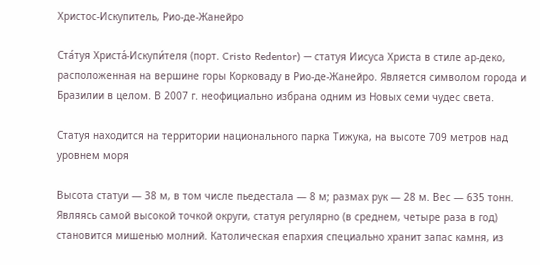Христос-Искупитель, Рио-де-Жанейро

Ста́туя Христа́-Искупи́теля (порт. Cristo Redentor) — статуя Иисуса Христа в стиле ар-деко, расположенная на вершине горы Корковаду в Рио-де-Жанейро. Является символом города и Бразилии в целом. В 2007 г. неофициально избрана одним из Новых семи чудес света.

Статуя находится на территории национального парка Тижука, на высоте 709 метров над уровнем моря

Высота статуи — 38 м, в том числе пьедестала — 8 м; размах рук — 28 м. Вес — 635 тонн. Являясь самой высокой точкой округи, статуя регулярно (в среднем, четыре раза в год) становится мишенью молний. Католическая епархия специально хранит запас камня, из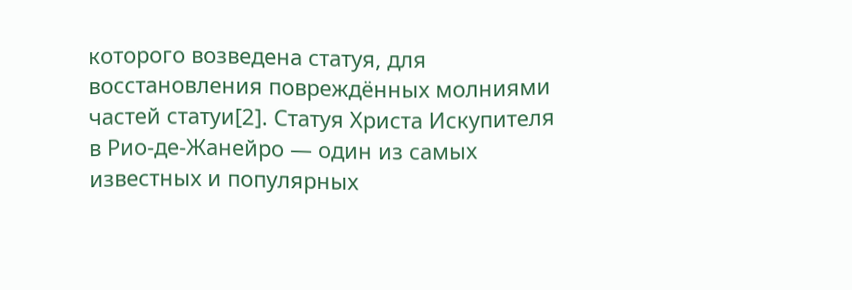которого возведена статуя, для восстановления повреждённых молниями частей статуи[2]. Статуя Христа Искупителя в Рио-де-Жанейро — один из самых известных и популярных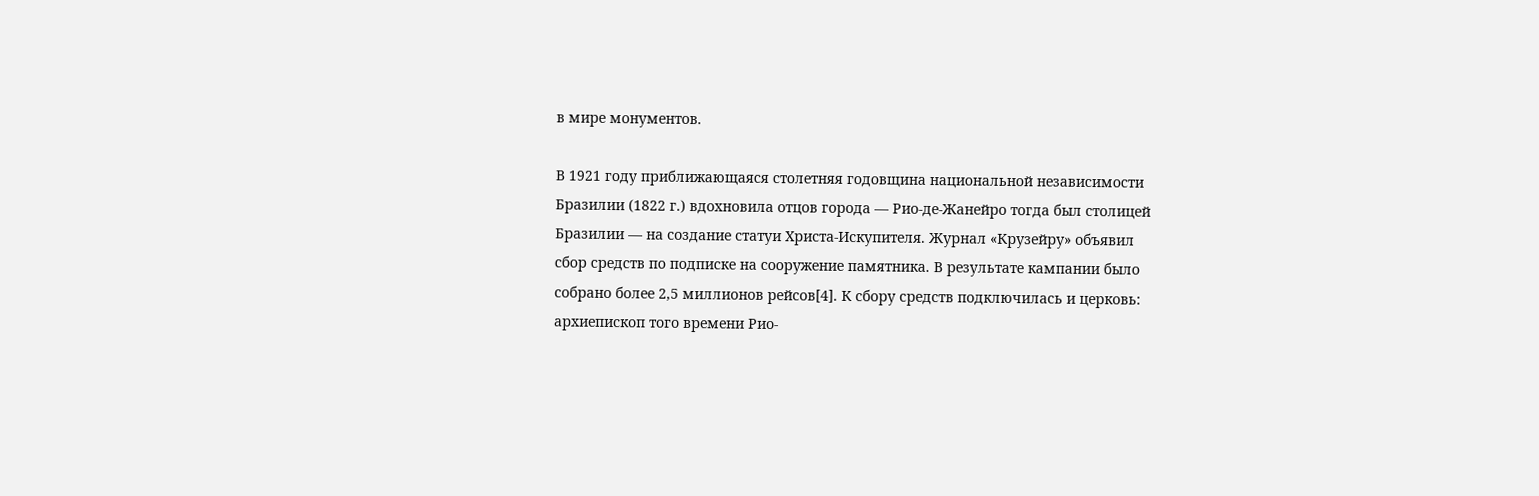в мире монументов.

В 1921 году приближающаяся столетняя годовщина национальной независимости Бразилии (1822 г.) вдохновила отцов города — Рио-де-Жанейро тогда был столицей Бразилии — на создание статуи Христа-Искупителя. Журнал «Крузейру» объявил сбор средств по подписке на сооружение памятника. В результате кампании было собрано более 2,5 миллионов рейсов[4]. К сбору средств подключилась и церковь: архиепископ того времени Рио-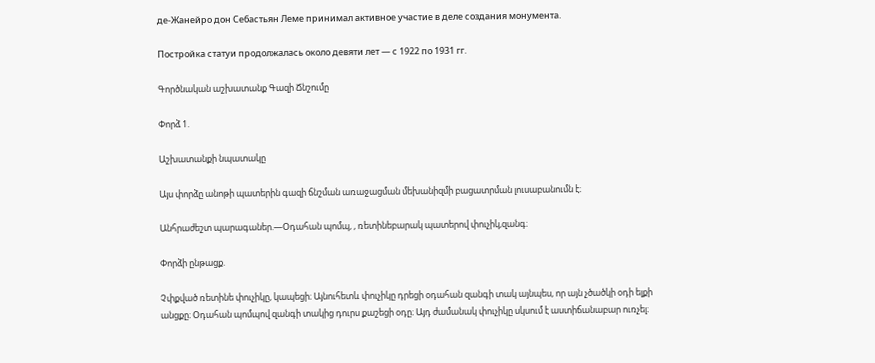де-Жанейро дон Себастьян Леме принимал активное участие в деле создания монумента.

Постройка статуи продолжалась около девяти лет — с 1922 по 1931 гг.

Գործնական աշխատանք Գազի Ճնշումը

Փորձ 1.

Աշխատանքի նպատակը

Այս փորձը անոթի պատերին գազի ճնշման առաջացման մեխանիզմի բացատրման լուսաբանումն է։

Անհրաժեշտ պարագաներ.—Օդահան պոմպ, , ռետինեբարակ պատերով փուչիկ,զանգ։

Փորձի ընթացք.

Չփքված ռետինե փուչիկը, կապեցի։ Այնուհետև փուչիկը դրեցի օդահան զանգի տակ այնպես, որ այն չծածկի օդի ելքի անցքը։ Օդահան պոմպով զանգի տակից դուրս քաշեցի օդը։ Այդ ժամանակ փուչիկը սկսում է աստիճանաբար ուռչել։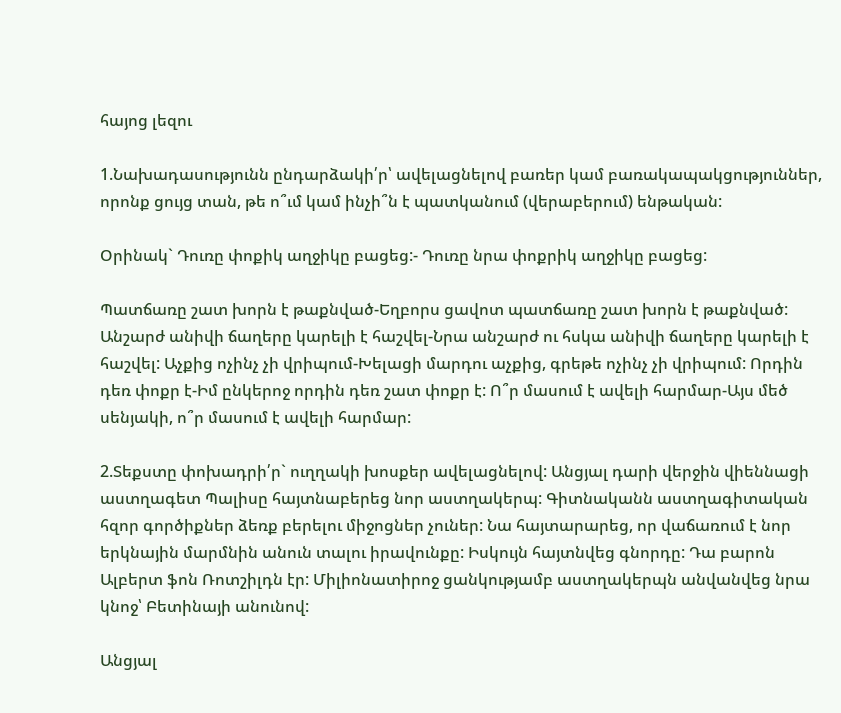հայոց լեզու

1.Նախադասությունն ընդարձակի՛ր՝ ավելացնելով բառեր կամ բառակապակցություններ, որոնք ցույց տան, թե ո՞ւմ կամ ինչի՞ն է պատկանում (վերաբերում) ենթական:

Օրինակ` Դուռը փոքիկ աղջիկը բացեց:- Դուռը նրա փոքրիկ աղջիկը բացեց:

Պատճառը շատ խորն է թաքնված-Եղբորս ցավոտ պատճառը շատ խորն է թաքնված: Անշարժ անիվի ճաղերը կարելի է հաշվել-Նրա անշարժ ու հսկա անիվի ճաղերը կարելի է հաշվել: Աչքից ոչինչ չի վրիպում-Խելացի մարդու աչքից, գրեթե ոչինչ չի վրիպում: Որդին դեռ փոքր է-Իմ ընկերոջ որդին դեռ շատ փոքր է: Ո՞ր մասում է ավելի հարմար-Այս մեծ սենյակի, ո՞ր մասում է ավելի հարմար:

2.Տեքստը փոխադրի՛ր` ուղղակի խոսքեր ավելացնելով: Անցյալ դարի վերջին վիեննացի աստղագետ Պալիսը հայտնաբերեց նոր աստղակերպ: Գիտնականն աստղագիտական հզոր գործիքներ ձեռք բերելու միջոցներ չուներ: Նա հայտարարեց, որ վաճառում է նոր երկնային մարմնին անուն տալու իրավունքը: Իսկույն հայտնվեց գնորդը: Դա բարոն Ալբերտ ֆոն Ռոտշիլդն էր: Միլիոնատիրոջ ցանկությամբ աստղակերպն անվանվեց նրա կնոջ՝ Բետինայի անունով:

Անցյալ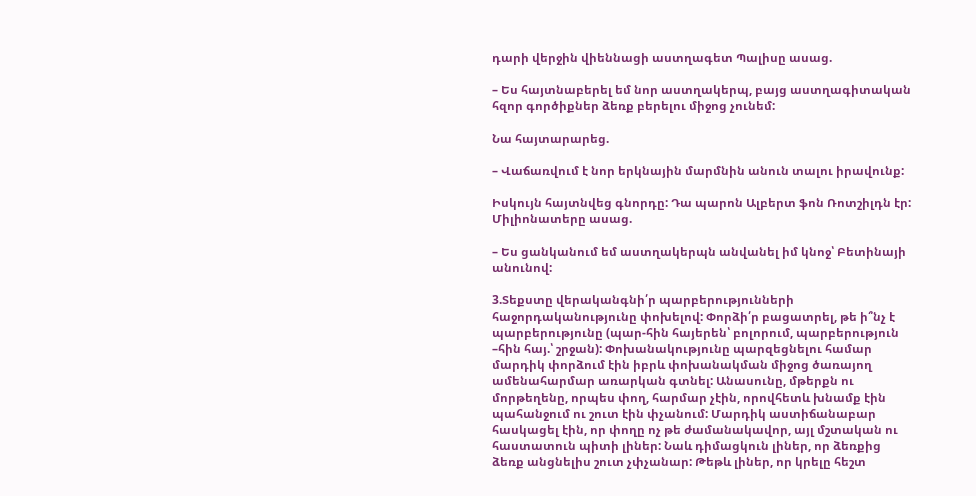դարի վերջին վիեննացի աստղագետ Պալիսը ասաց.

– Ես հայտնաբերել եմ նոր աստղակերպ, բայց աստղագիտական հզոր գործիքներ ձեռք բերելու միջոց չունեմ:

Նա հայտարարեց.

– Վաճառվում է նոր երկնային մարմնին անուն տալու իրավունք:

Իսկույն հայտնվեց գնորդը: Դա պարոն Ալբերտ ֆոն Ռոտշիլդն էր: Միլիոնատերը ասաց.

– Ես ցանկանում եմ աստղակերպն անվանել իմ կնոջ՝ Բետինայի անունով:

3.Տեքստը վերականգնի՛ր պարբերությունների հաջորդականությունը փոխելով: Փորձի՛ր բացատրել, թե ի՞նչ է պարբերությունը (պար-հին հայերեն՝ բոլորում, պարբերություն –հին հայ.՝ շրջան): Փոխանակությունը պարզեցնելու համար մարդիկ փորձում էին իբրև փոխանակման միջոց ծառայող ամենահարմար առարկան գտնել: Անասունը, մթերքն ու մորթեղենը, որպես փող, հարմար չէին, որովհետև խնամք էին պահանջում ու շուտ էին փչանում: Մարդիկ աստիճանաբար հասկացել էին, որ փողը ոչ թե ժամանակավոր, այլ մշտական ու հաստատուն պիտի լիներ: Նաև դիմացկուն լիներ, որ ձեռքից ձեռք անցնելիս շուտ չփչանար: Թեթև լիներ, որ կրելը հեշտ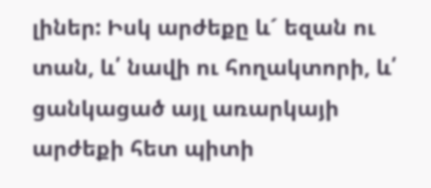լիներ: Իսկ արժեքը և´ եզան ու տան, և՛ նավի ու հողակտորի, և՛ ցանկացած այլ առարկայի արժեքի հետ պիտի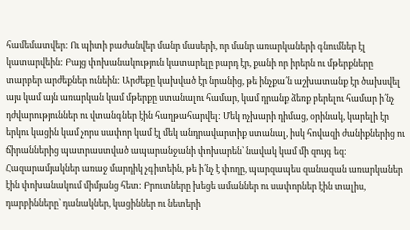համեմատվեր: Ու պիտի բաժանվեր մանր մասերի, որ մանր առարկաների գնումներ էլ կատարվեին: Բայց փոխանակություն կատարելը բարդ էր, քանի որ իրերն ու մթերքները տարբեր արժեքներ ունեին: Արժեքը կախված էր նրանից, թե ինչքա՛ն աշխատանք էր ծախսվել այս կամ այն առարկան կամ մթերքը ստանալու համար, կամ դրանք ձեռք բերելու համար ի՛նչ դժվարություններ ու վտանգներ էին հաղթահարվել: Մեկ ոչխարի դիմաց, օրինակ, կարելի էր երկու կացին կամ չորս սափոր կամ էլ մեկ անդրավարտիք ստանալ, իսկ հովազի ժանիքներից ու ճիրաններից պատրաստված ապարանջանի փոխարեն՝ նավակ կամ մի զույգ եզ: Հազարամյակներ առաջ մարդիկ չգիտեին, թե ի՛նչ է փողը, պարզապես զանազան առարկաներ էին փոխանակում միմյանց հետ: Բրուտները խեցե ամաններ ու սափորներ էին տալիս, դարբինները՝ դանակներ, կացիններ ու նետերի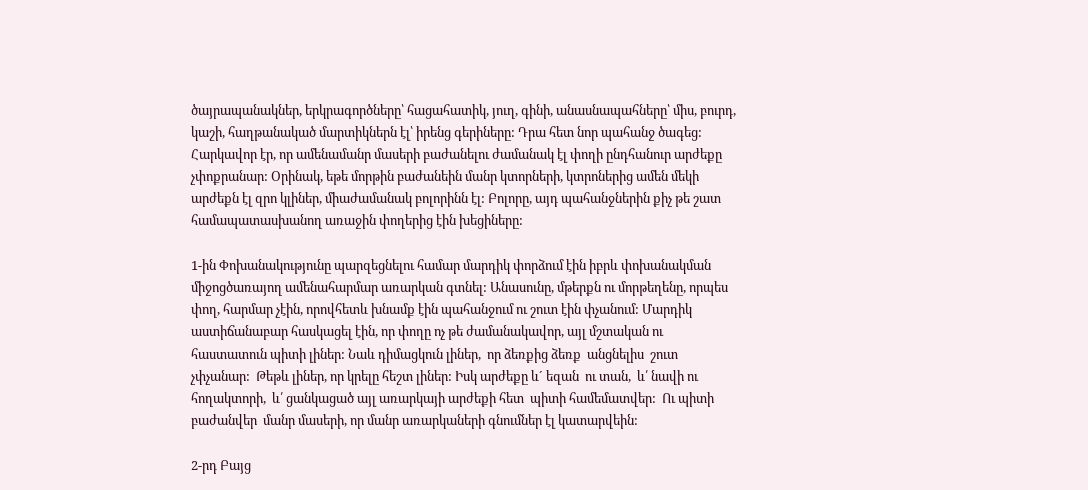ծայրապանակներ, երկրագործները՝ հացահատիկ, յուղ, գինի, անասնապահները՝ միս, բուրդ, կաշի, հաղթանակած մարտիկներն էլ՝ իրենց գերիները: Դրա հետ նոր պահանջ ծագեց: Հարկավոր էր, որ ամենամանր մասերի բաժանելու ժամանակ էլ փողի ընդհանուր արժեքը չփոքրանար: Օրինակ, եթե մորթին բաժանեին մանր կտորների, կտրոներից ամեն մեկի արժեքն էլ զրո կլիներ, միաժամանակ բոլորինն էլ: Բոլորը, այդ պահանջներին քիչ թե շատ համապատասխանող առաջին փողերից էին խեցիները:

1-ին Փոխանակությունը պարզեցնելու համար մարդիկ փորձում էին իբրև փոխանակման միջոցծառայող ամենահարմար առարկան գտնել: Անասունը, մթերքն ու մորթեղենը, որպես փող, հարմար չէին, որովհետև խնամք էին պահանջում ու շուտ էին փչանում: Մարդիկ աստիճանաբար հասկացել էին, որ փողը ոչ թե ժամանակավոր, այլ մշտական ու հաստատուն պիտի լիներ: Նաև դիմացկուն լիներ,  որ ձեռքից ձեռք  անցնելիս  շուտ  չփչանար:  Թեթև լիներ, որ կրելը հեշտ լիներ: Իսկ արժեքը և´ եզան  ու տան,  և՛ նավի ու  հողակտորի,  և՛ ցանկացած այլ առարկայի արժեքի հետ  պիտի համեմատվեր:  Ու պիտի բաժանվեր  մանր մասերի, որ մանր առարկաների գնումներ էլ կատարվեին:

2-րդ Բայց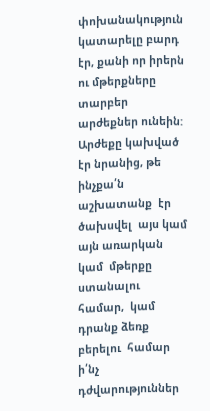փոխանակություն կատարելը բարդ էր, քանի որ իրերն ու մթերքները տարբեր արժեքներ ունեին: Արժեքը կախված էր նրանից, թե ինչքա՛ն աշխատանք  էր ծախսվել  այս կամ  այն առարկան կամ  մթերքը ստանալու համար,  կամ դրանք ձեռք բերելու  համար ի՛նչ դժվարություններ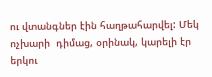ու վտանգներ էին հաղթահարվել: Մեկ ոչխարի  դիմաց, օրինակ, կարելի էր երկու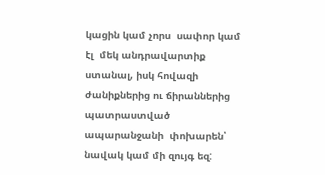կացին կամ չորս  սափոր կամ էլ  մեկ անդրավարտիք  ստանալ, իսկ հովազի ժանիքներից ու ճիրաններից պատրաստված ապարանջանի  փոխարեն՝ նավակ կամ մի զույգ եզ: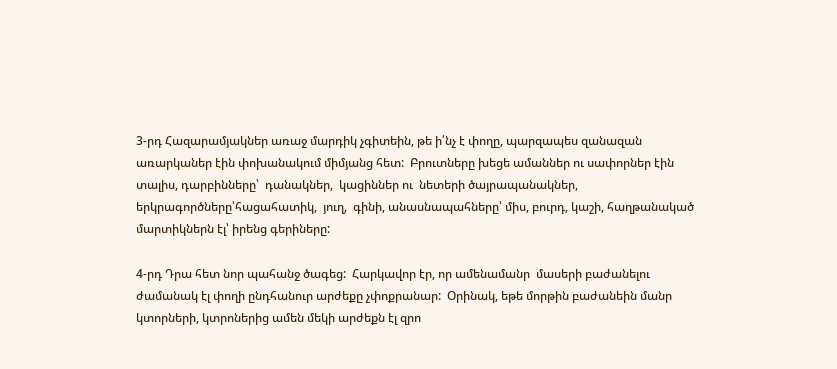3-րդ Հազարամյակներ առաջ մարդիկ չգիտեին, թե ի՛նչ է փողը, պարզապես զանազան առարկաներ էին փոխանակում միմյանց հետ:  Բրուտները խեցե ամաններ ու սափորներ էին տալիս, դարբինները՝  դանակներ,  կացիններ ու  նետերի ծայրապանակներ,  երկրագործները՝հացահատիկ,  յուղ,  գինի, անասնապահները՝ միս, բուրդ, կաշի, հաղթանակած մարտիկներն էլ՝ իրենց գերիները:

4-րդ Դրա հետ նոր պահանջ ծագեց:  Հարկավոր էր, որ ամենամանր  մասերի բաժանելու ժամանակ էլ փողի ընդհանուր արժեքը չփոքրանար:  Օրինակ, եթե մորթին բաժանեին մանր կտորների, կտրոներից ամեն մեկի արժեքն էլ զրո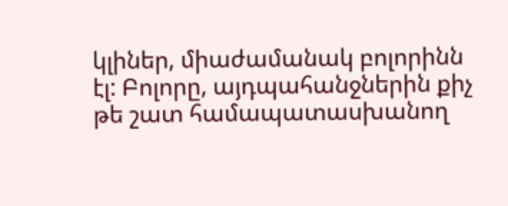կլիներ, միաժամանակ բոլորինն էլ: Բոլորը, այդպահանջներին քիչ թե շատ համապատասխանող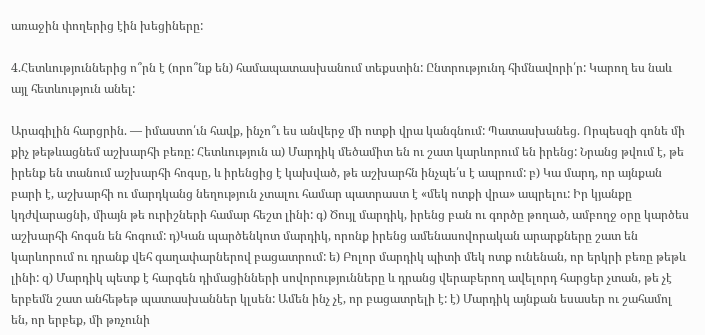առաջին փողերից էին խեցիները:

4.Հետևություններից ո՞րն է (որո՞նք են) համապատասխանում տեքստին: Ընտրությունդ հիմնավորի՛ր: Կարող ես նաև այլ հետևություն անել:

Արագիլին հարցրին. — իմաստո՛ւն հավք, ինչո՞ւ ես անվերջ մի ոտքի վրա կանգնում: Պատասխանեց. Որպեսզի գոնե մի քիչ թեթևացնեմ աշխարհի բեռը: Հետևություն ա) Մարդիկ մեծամիտ են ու շատ կարևորում են իրենց: Նրանց թվում է, թե իրենք են տանում աշխարհի հոգսը, և իրենցից է կախված, թե աշխարհն ինչպե՛ս է ապրում: բ) Կա մարդ, որ այնքան բարի է, աշխարհի ու մարդկանց նեղություն չտալու համար պատրաստ է «մեկ ոտքի վրա» ապրելու: Իր կյանքը կդժվարացնի, միայն թե ուրիշների համար հեշտ լինի: գ) Ծույլ մարդիկ, իրենց բան ու գործը թողած, ամբողջ օրը կարծես աշխարհի հոգսն են հոգում: դ)Կան պարծենկոտ մարդիկ, որոնք իրենց ամենասովորական արարքները շատ են կարևորում ու դրանք վեհ գաղափարներով բացատրում: ե) Բոլոր մարդիկ պիտի մեկ ոտք ունենան, որ երկրի բեռը թեթև լինի: զ) Մարդիկ պետք է հարգեն դիմացինների սովորությունները և դրանց վերաբերող ավելորդ հարցեր չտան, թե չէ երբեմն շատ անհեթեթ պատասխաններ կլսեն: Ամեն ինչ չէ, որ բացատրելի է: է) Մարդիկ այնքան եսասեր ու շահամոլ են, որ երբեք, մի թռչունի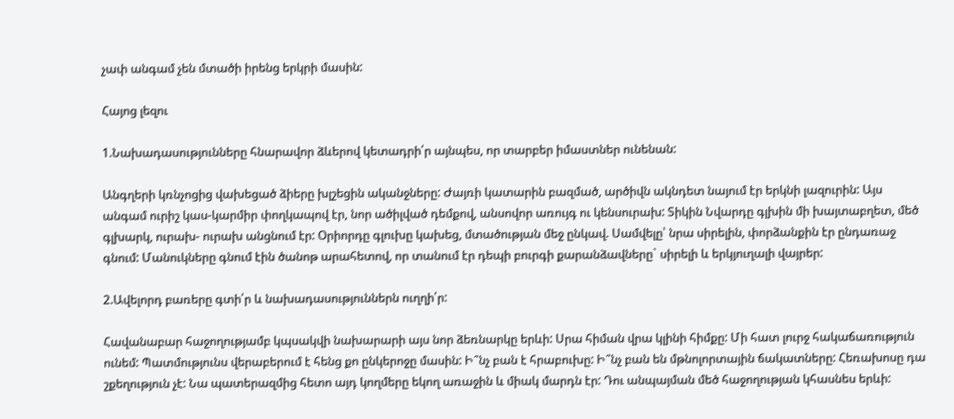չափ անգամ չեն մտածի իրենց երկրի մասին:

Հայոց լեզու

1.Նախադասությունները հնարավոր ձևերով կետադրի՛ր այնպես, որ տարբեր իմաստներ ունենան:

Անգղերի կռնչոցից վախեցած ձիերը խլշեցին ականջները: Ժայռի կատարին բազմած, արծիվն ակնդետ նայում էր երկնի լազուրին: Այս անգամ ուրիշ կաս-կարմիր փողկապով էր, նոր ածիլված դեմքով, անսովոր առույգ ու կենսուրախ: Տիկին Նվարդը գլխին մի խայտաբղետ, մեծ գլխարկ, ուրախ- ուրախ անցնում էր: Օրիորդը գլուխը կախեց, մտածության մեջ ընկավ. Սամվելը՝ նրա սիրելին, փորձանքին էր ընդառաջ գնում: Մանուկները գնում էին ծանոթ արահետով, որ տանում էր դեպի բուրգի քարանձավները` սիրելի և երկյուղալի վայրեր:

2.Ավելորդ բառերը գտի՛ր և նախադասություններն ուղղի՛ր:

Հավանաբար հաջողությամբ կպսակվի նախարարի այս նոր ձեռնարկը երևի: Սրա հիման վրա կլինի հիմքը: Մի հատ լուրջ հակաճառություն ունեմ: Պատմությունս վերաբերում է հենց քո ընկերոջը մասին: Ի՞նչ բան է հրաբուխը: Ի՞նչ բան են մթնոլորտային ճակատները: Հեռախոսը դա շքեղություն չէ: Նա պատերազմից հետո այդ կողմերը եկող առաջին և միակ մարդն էր: Դու անպայման մեծ հաջողության կհասնես երևի: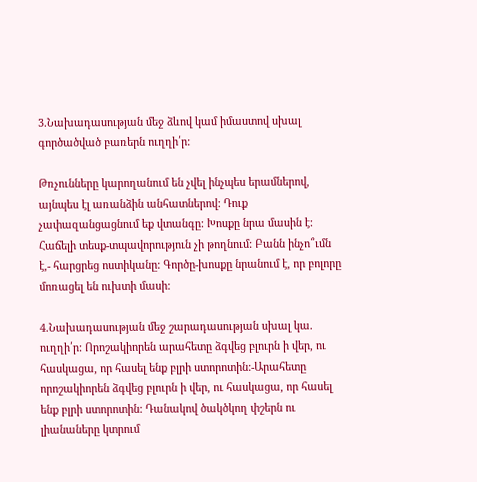3.Նախադասության մեջ ձևով կամ իմաստով սխալ գործածված բառերն ուղղի՛ր:

Թռչունները կարողանում են չվել ինչպես երամներով, այնպես էլ առանձին անհատներով: Դուք չափազանցացնում եք վտանգը: Խոսքը նրա մասին է: Հաճելի տեսք-տպավորություն չի թողնում: Բանն ինչո՞ւմն է,- հարցրեց ոստիկանը: Գործը-խոսքը նրանում է, որ բոլորը մոռացել են ուխտի մասի:

4.Նախադասության մեջ շարադասության սխալ կա. ուղղի՛ր: Որոշակիորեն արահետը ձգվեց բլուրն ի վեր, ու հասկացա, որ հասել ենք բլրի ստորոտին:-Արահետը որոշակիորեն ձգվեց բլուրն ի վեր, ու հասկացա, որ հասել ենք բլրի ստորոտին: Դանակով ծակծկող փշերն ու լիանաները կտրում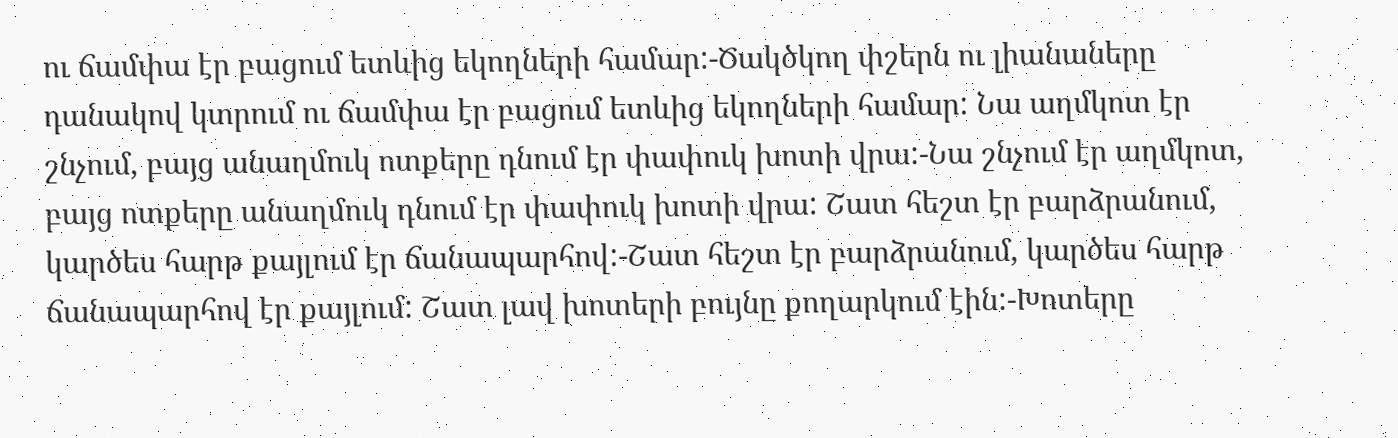ու ճամփա էր բացում ետևից եկողների համար:-Ծակծկող փշերն ու լիանաները դանակով կտրում ու ճամփա էր բացում ետևից եկողների համար: Նա աղմկոտ էր շնչում, բայց անաղմուկ ոտքերը դնում էր փափուկ խոտի վրա:-Նա շնչում էր աղմկոտ, բայց ոտքերը անաղմուկ դնում էր փափուկ խոտի վրա: Շատ հեշտ էր բարձրանում, կարծես հարթ քայլում էր ճանապարհով:-Շատ հեշտ էր բարձրանում, կարծես հարթ ճանապարհով էր քայլում: Շատ լավ խոտերի բույնը քողարկում էին:-Խոտերը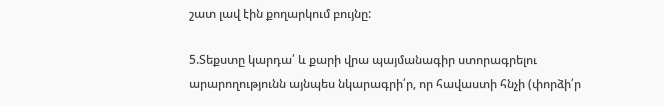շատ լավ էին քողարկում բույնը:

5.Տեքստը կարդա՛ և քարի վրա պայմանագիր ստորագրելու արարողությունն այնպես նկարագրի՛ր, որ հավաստի հնչի (փորձի՛ր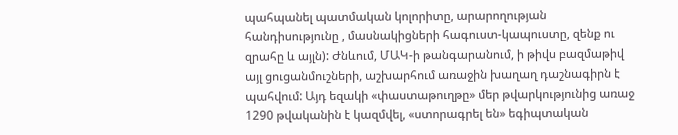պահպանել պատմական կոլորիտը, արարողության հանդիսությունը , մասնակիցների հագուստ-կապուստը, զենք ու զրահը և այլն): Ժնևում, ՄԱԿ-ի թանգարանում, ի թիվս բազմաթիվ այլ ցուցանմուշների, աշխարհում առաջին խաղաղ դաշնագիրն է պահվում: Այդ եզակի «փաստաթուղթը» մեր թվարկությունից առաջ 1290 թվականին է կազմվել, «ստորագրել են» եգիպտական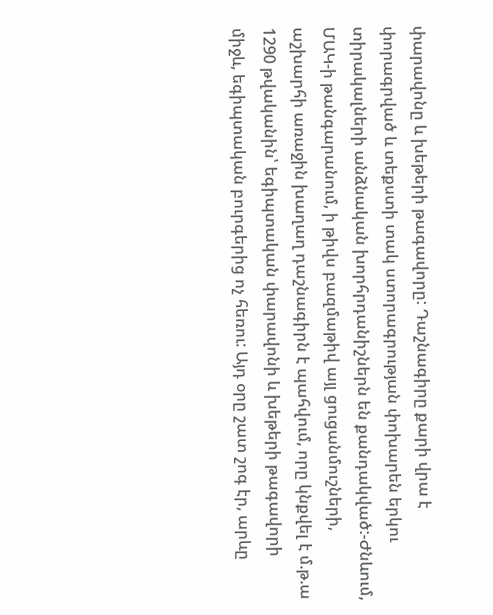փարավոնը և խեթերի թագավորը: Դաշնագիրը քարի վրա է փորագրված և տեքստի տակ ստորագրության փոխարեն երկու տիրակալների անձնական խորհրդանիշներն են քանդակված:-Ժնևում, ՄԱԿ-ի թանգարանում, ի թիվս բազմաթիվ այլ ցուցանմուշների, աշխարհի առաջին խաղաղ դաշնագիրն է պահվում, որը կնքվել է մ.թ.ա 1290 թվականին՝ եգիպտական փարավոնի և խեթերի թագավորի միջև, եգիպտական բուրգերից ոչ հեռու: Այդ օրը շատ շոգ էր, արևը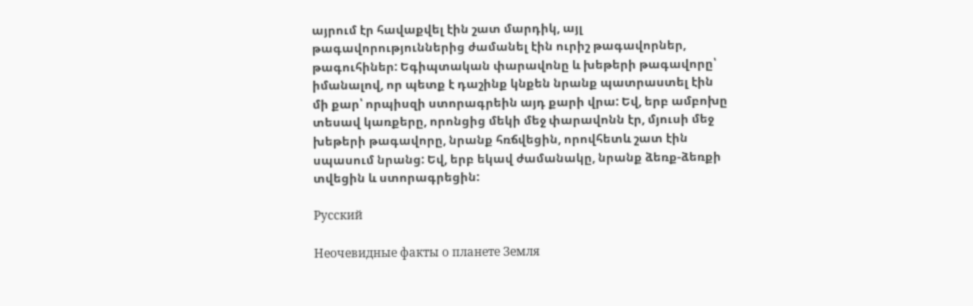այրում էր հավաքվել էին շատ մարդիկ, այլ թագավորություններից ժամանել էին ուրիշ թագավորներ, թագուհիներ: Եգիպտական փարավոնը և խեթերի թագավորը՝ իմանալով, որ պետք է դաշինք կնքեն նրանք պատրաստել էին մի քար՝ որպիսզի ստորագրեին այդ քարի վրա: Եվ, երբ ամբոխը տեսավ կառքերը, որոնցից մեկի մեջ փարավոնն էր, մյուսի մեջ խեթերի թագավորը, նրանք հռճվեցին, որովհետև շատ էին սպասում նրանց: Եվ, երբ եկավ ժամանակը, նրանք ձեռք-ձեռքի տվեցին և ստորագրեցին:

Русский

Неочевидные факты о планете Земля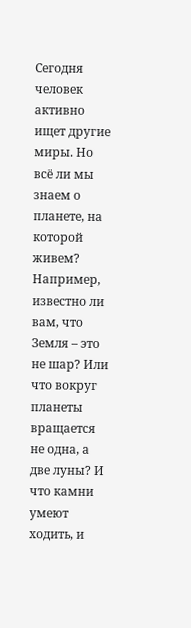Сегодня человек активно ищет другие миры. Но всё ли мы знаем о планете, на которой живем? Например, известно ли вам, что Земля – это не шар? Или что вокруг планеты вращается не одна, а две луны? И что камни умеют ходить, и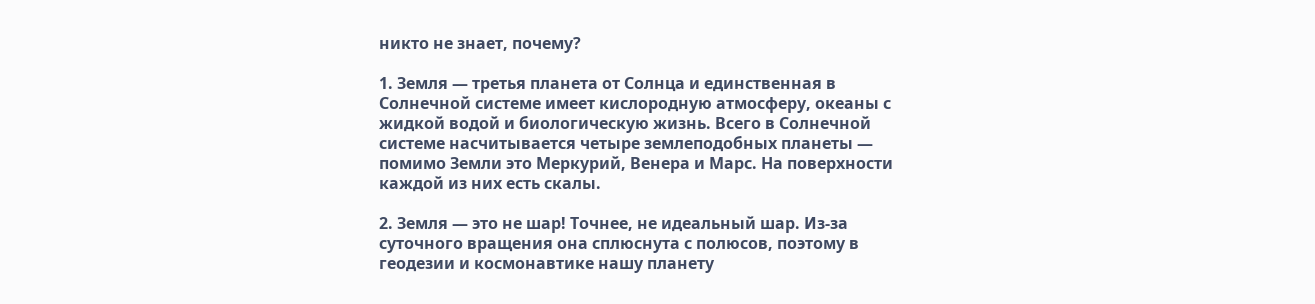никто не знает, почему?

1. Земля — третья планета от Солнца и единственная в Солнечной системе имеет кислородную атмосферу, океаны с жидкой водой и биологическую жизнь. Всего в Солнечной системе насчитывается четыре землеподобных планеты — помимо Земли это Меркурий, Венера и Марс. На поверхности каждой из них есть скалы.

2. Земля — это не шар! Точнее, не идеальный шар. Из-за суточного вращения она сплюснута с полюсов, поэтому в геодезии и космонавтике нашу планету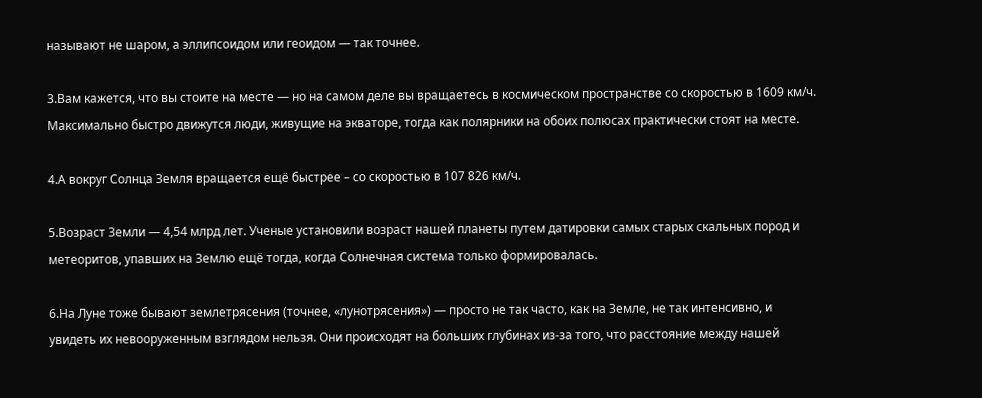называют не шаром, а эллипсоидом или геоидом — так точнее.

3.Вам кажется, что вы стоите на месте — но на самом деле вы вращаетесь в космическом пространстве со скоростью в 1609 км/ч. Максимально быстро движутся люди, живущие на экваторе, тогда как полярники на обоих полюсах практически стоят на месте.

4.А вокруг Солнца Земля вращается ещё быстрее – со скоростью в 107 826 км/ч.

5.Возраст Земли — 4,54 млрд лет. Ученые установили возраст нашей планеты путем датировки самых старых скальных пород и метеоритов, упавших на Землю ещё тогда, когда Солнечная система только формировалась.

6.На Луне тоже бывают землетрясения (точнее, «лунотрясения») — просто не так часто, как на Земле, не так интенсивно, и увидеть их невооруженным взглядом нельзя. Они происходят на больших глубинах из-за того, что расстояние между нашей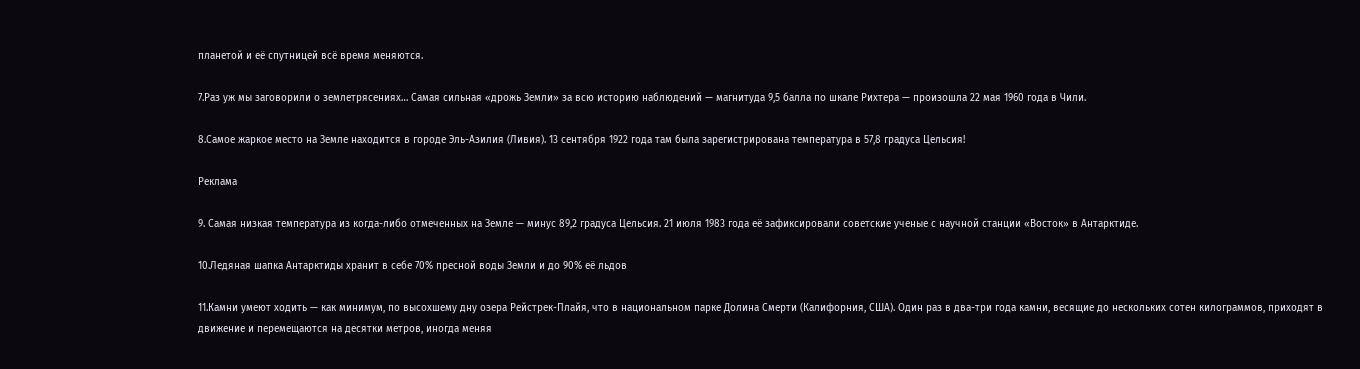планетой и её спутницей всё время меняются.

7.Раз уж мы заговорили о землетрясениях… Самая сильная «дрожь Земли» за всю историю наблюдений — магнитуда 9,5 балла по шкале Рихтера — произошла 22 мая 1960 года в Чили.

8.Самое жаркое место на Земле находится в городе Эль-Азилия (Ливия). 13 сентября 1922 года там была зарегистрирована температура в 57,8 градуса Цельсия!

Реклама

9. Самая низкая температура из когда-либо отмеченных на Земле — минус 89,2 градуса Цельсия. 21 июля 1983 года её зафиксировали советские ученые с научной станции «Восток» в Антарктиде.

10.Ледяная шапка Антарктиды хранит в себе 70% пресной воды Земли и до 90% её льдов

11.Камни умеют ходить — как минимум, по высохшему дну озера Рейстрек-Плайя, что в национальном парке Долина Смерти (Калифорния, США). Один раз в два-три года камни, весящие до нескольких сотен килограммов, приходят в движение и перемещаются на десятки метров, иногда меняя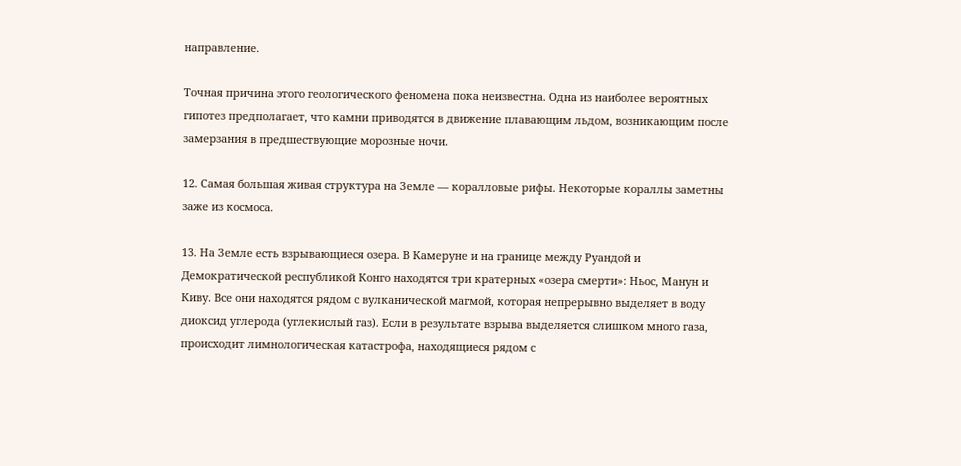направление.

Точная причина этого геологического феномена пока неизвестна. Одна из наиболее вероятных гипотез предполагает, что камни приводятся в движение плавающим льдом, возникающим после замерзания в предшествующие морозные ночи.

12. Самая большая живая структура на Земле — коралловые рифы. Некоторые кораллы заметны заже из космоса.

13. На Земле есть взрывающиеся озера. В Камеруне и на границе между Руандой и Демократической республикой Конго находятся три кратерных «озера смерти»: Ньос, Манун и Киву. Все они находятся рядом с вулканической магмой, которая непрерывно выделяет в воду диоксид углерода (углекислый газ). Если в результате взрыва выделяется слишком много газа, происходит лимнологическая катастрофа, находящиеся рядом с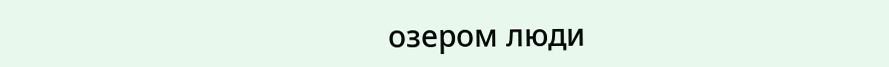озером люди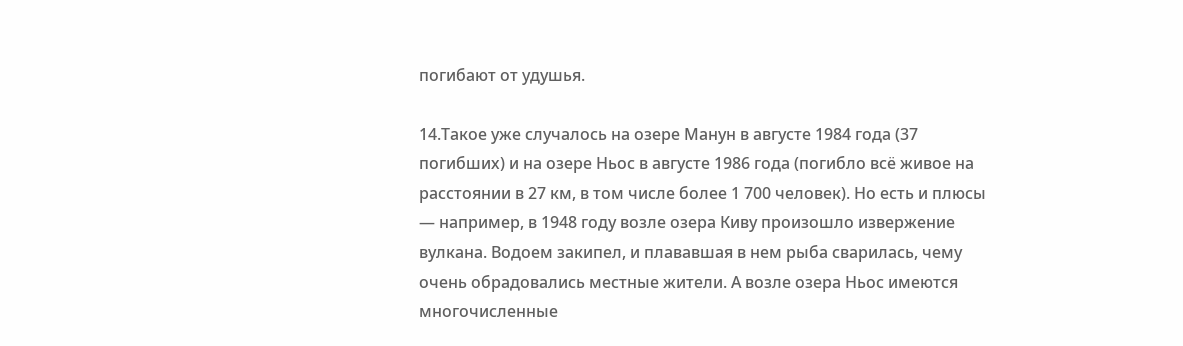погибают от удушья.

14.Такое уже случалось на озере Манун в августе 1984 года (37 погибших) и на озере Ньос в августе 1986 года (погибло всё живое на расстоянии в 27 км, в том числе более 1 700 человек). Но есть и плюсы — например, в 1948 году возле озера Киву произошло извержение вулкана. Водоем закипел, и плававшая в нем рыба сварилась, чему очень обрадовались местные жители. А возле озера Ньос имеются многочисленные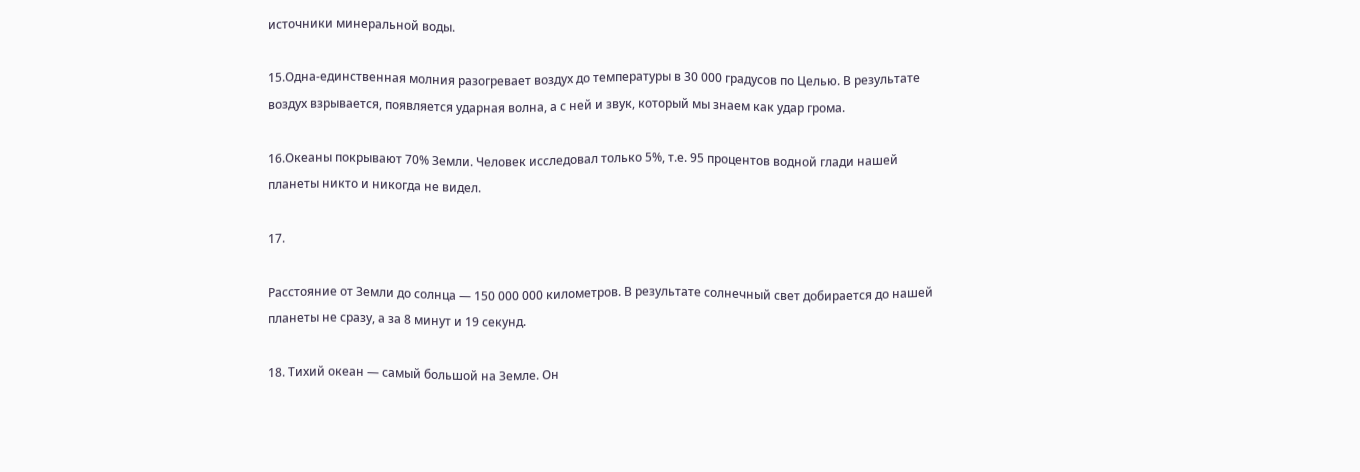источники минеральной воды.

15.Одна-единственная молния разогревает воздух до температуры в 30 000 градусов по Целью. В результате воздух взрывается, появляется ударная волна, а с ней и звук, который мы знаем как удар грома.

16.Океаны покрывают 70% Земли. Человек исследовал только 5%, т.е. 95 процентов водной глади нашей планеты никто и никогда не видел.

17.

Расстояние от Земли до солнца — 150 000 000 километров. В результате солнечный свет добирается до нашей планеты не сразу, а за 8 минут и 19 секунд.

18. Тихий океан — самый большой на Земле. Он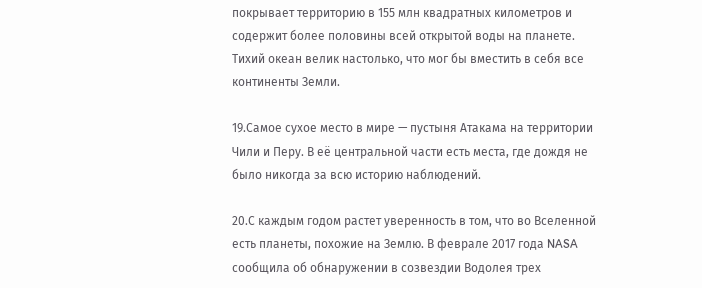покрывает территорию в 155 млн квадратных километров и содержит более половины всей открытой воды на планете. Тихий океан велик настолько, что мог бы вместить в себя все континенты Земли.

19.Самое сухое место в мире — пустыня Атакама на территории Чили и Перу. В её центральной части есть места, где дождя не было никогда за всю историю наблюдений.

20.С каждым годом растет уверенность в том, что во Вселенной есть планеты, похожие на Землю. В феврале 2017 года NASA сообщила об обнаружении в созвездии Водолея трех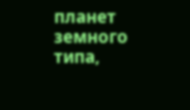планет земного типа,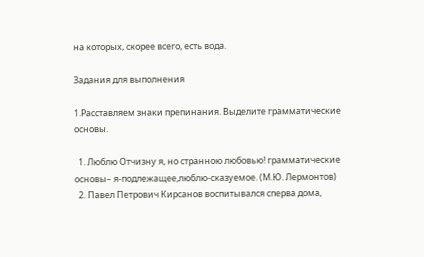на которых, скорее всего, есть вода.

Задания для выполнения

1.Расставляем знаки препинания. Выделите грамматические основы.

  1. Люблю Отчизну я, но странною любовью! грамматические основы– я-подлежащее,люблю-сказуемое. (М.Ю. Лермонтов)
  2. Павел Петрович Кирсанов воспитывался сперва дома,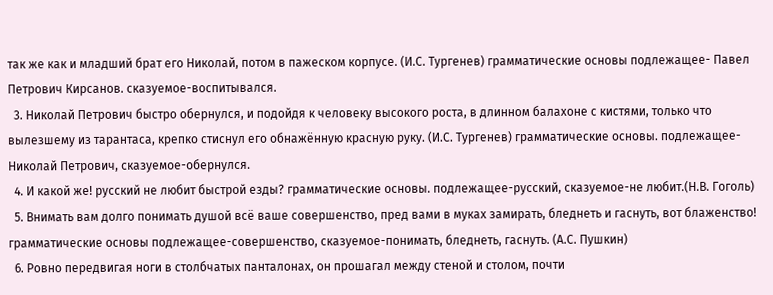так же как и младший брат его Николай, потом в пажеском корпусе. (И.С. Тургенев) грамматические основы подлежащее- Павел Петрович Кирсанов. сказуемое-воспитывался.
  3. Николай Петрович быстро обернулся, и подойдя к человеку высокого роста, в длинном балахоне с кистями, только что вылезшему из тарантаса, крепко стиснул его обнажённую красную руку. (И.С. Тургенев) грамматические основы. подлежащее-Николай Петрович, сказуемое-обернулся.
  4. И какой же! русский не любит быстрой езды? грамматические основы. подлежащее-русский, сказуемое-не любит.(Н.В. Гоголь)
  5. Внимать вам долго понимать душой всё ваше совершенство, пред вами в муках замирать, бледнеть и гаснуть, вот блаженство! грамматические основы подлежащее-совершенство, сказуемое-понимать, бледнеть, гаснуть. (А.С. Пушкин)
  6. Ровно передвигая ноги в столбчатых панталонах, он прошагал между стеной и столом, почти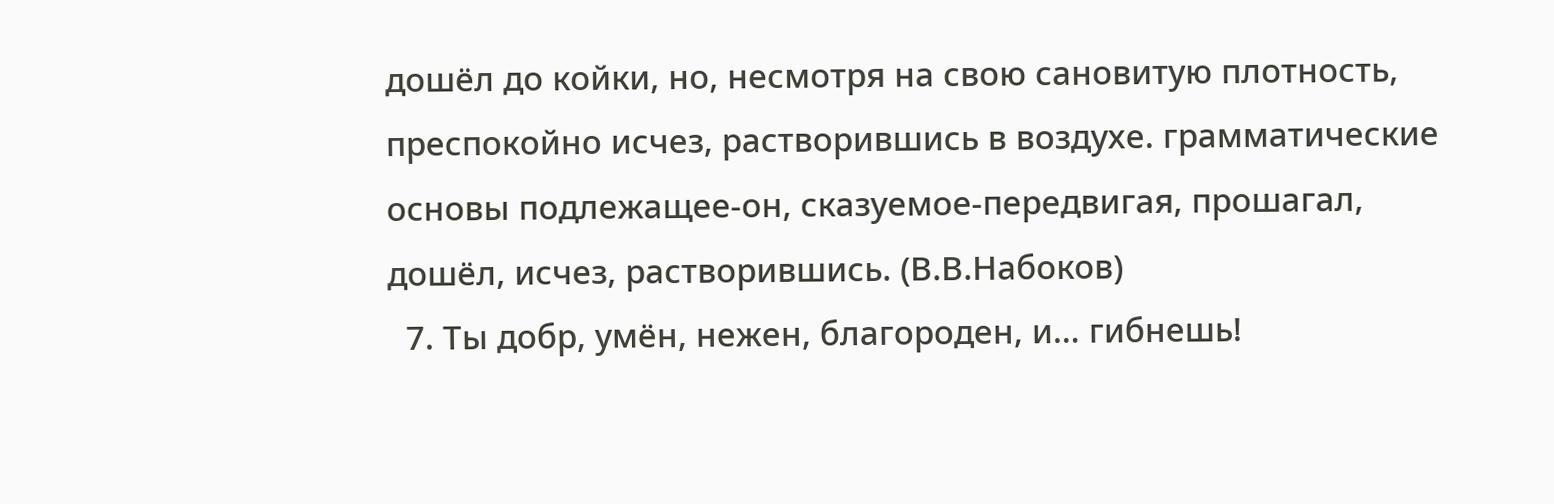дошёл до койки, но, несмотря на свою сановитую плотность, преспокойно исчез, растворившись в воздухе. грамматические основы подлежащее-он, сказуемое-передвигая, прошагал, дошёл, исчез, растворившись. (В.В.Набоков)
  7. Ты добр, умён, нежен, благороден, и… гибнешь!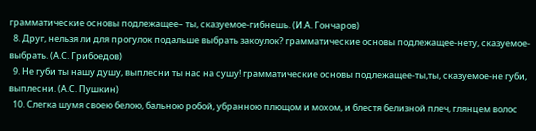грамматические основы подлежащее– ты, сказуемое-гибнешь. (И.А. Гончаров)
  8. Друг, нельзя ли для прогулок подальше выбрать закоулок? грамматические основы подлежащее-нету, сказуемое-выбрать. (А.С. Грибоедов)
  9. Не губи ты нашу душу, выплесни ты нас на сушу! грамматические основы подлежащее-ты,ты, сказуемое-не губи, выплесни. (А.С. Пушкин)
  10. Слегка шумя своею белою, бальною робой, убранною плющом и мохом, и блестя белизной плеч, глянцем волос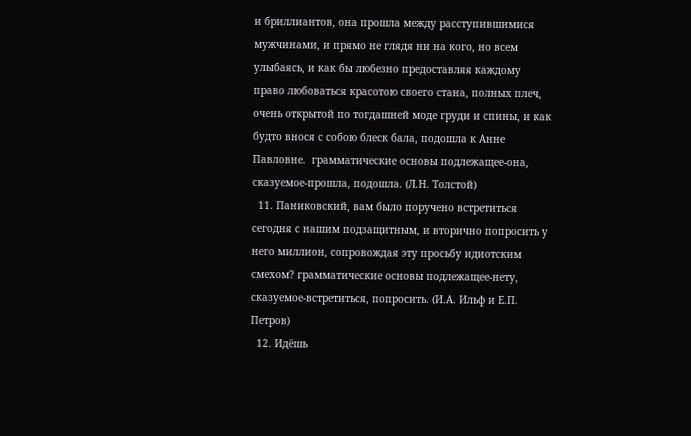и бриллиантов, она прошла между расступившимися мужчинами, и прямо не глядя ни на кого, но всем улыбаясь, и как бы любезно предоставляя каждому право любоваться красотою своего стана, полных плеч, очень открытой по тогдашней моде груди и спины, и как будто внося с собою блеск бала, подошла к Анне Павловне.  грамматические основы подлежащее-она, сказуемое-прошла, подошла. (Л.Н. Толстой)
  11. Паниковский, вам было поручено встретиться сегодня с нашим подзащитным, и вторично попросить у него миллион, сопровождая эту просьбу идиотским смехом? грамматические основы подлежащее-нету, сказуемое-встретиться, попросить. (И.А. Ильф и Е.П. Петров)
  12. Идёшь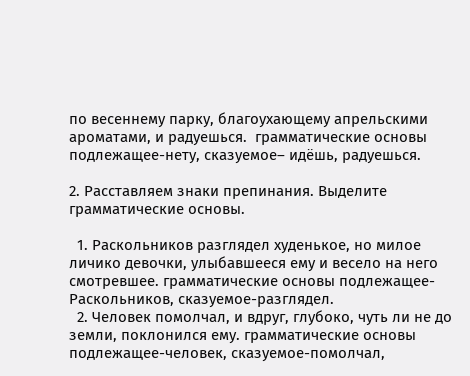по весеннему парку, благоухающему апрельскими ароматами, и радуешься.  грамматические основы подлежащее-нету, сказуемое– идёшь, радуешься.

2. Расставляем знаки препинания. Выделите грамматические основы.

  1. Раскольников разглядел худенькое, но милое личико девочки, улыбавшееся ему и весело на него смотревшее. грамматические основы подлежащее-Раскольников, сказуемое-разглядел.
  2. Человек помолчал, и вдруг, глубоко, чуть ли не до земли, поклонился ему. грамматические основы подлежащее-человек, сказуемое-помолчал,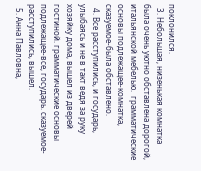поклонился.
  3. Небольшая, низенькая комнатка была очень уютно обставлена дорогой, итальянской мебелью.  грамматические основы подлежащее-комнатка, сказуемое-была обставлено.
  4. Все расступились, и государь, улыбаясь и не в такт ведя за руку хозяйку дома, вышел из дверей гостиной. грамматические основы подлежащее-все, государь. сказуемое-расступились, вышел.
  5. Анна Павловна,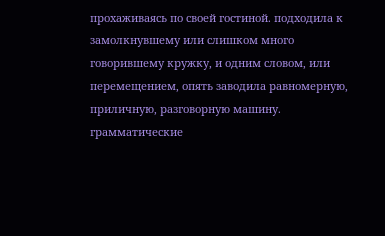прохаживаясь по своей гостиной. подходила к замолкнувшему или слишком много говорившему кружку, и одним словом, или перемещением, опять заводила равномерную, приличную, разговорную машину. грамматические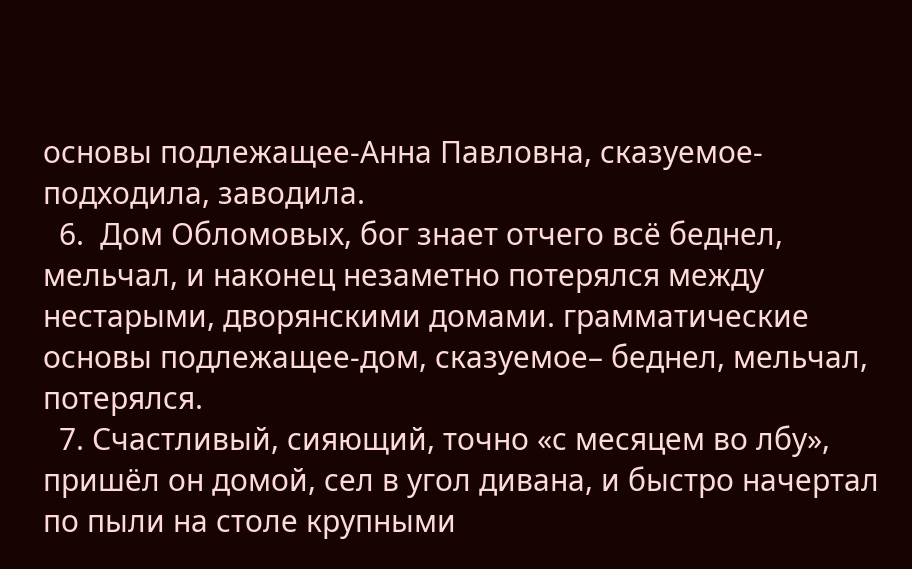основы подлежащее-Анна Павловна, сказуемое-подходила, заводила.
  6.  Дом Обломовых, бог знает отчего всё беднел, мельчал, и наконец незаметно потерялся между нестарыми, дворянскими домами. грамматические основы подлежащее-дом, сказуемое– беднел, мельчал, потерялся.
  7. Счастливый, сияющий, точно «с месяцем во лбу», пришёл он домой, сел в угол дивана, и быстро начертал по пыли на столе крупными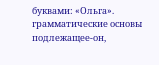буквами: «Ольга». грамматические основы подлежащее-он,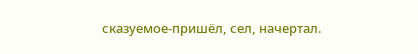сказуемое-пришёл, сел, начертал.